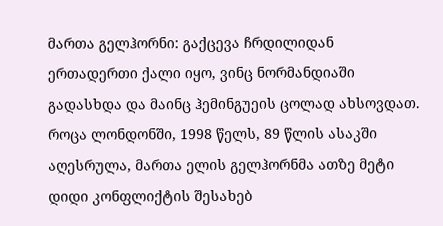მართა გელჰორნი: გაქცევა ჩრდილიდან
ერთადერთი ქალი იყო, ვინც ნორმანდიაში გადასხდა და მაინც ჰემინგუეის ცოლად ახსოვდათ.
როცა ლონდონში, 1998 წელს, 89 წლის ასაკში აღესრულა, მართა ელის გელჰორნმა ათზე მეტი დიდი კონფლიქტის შესახებ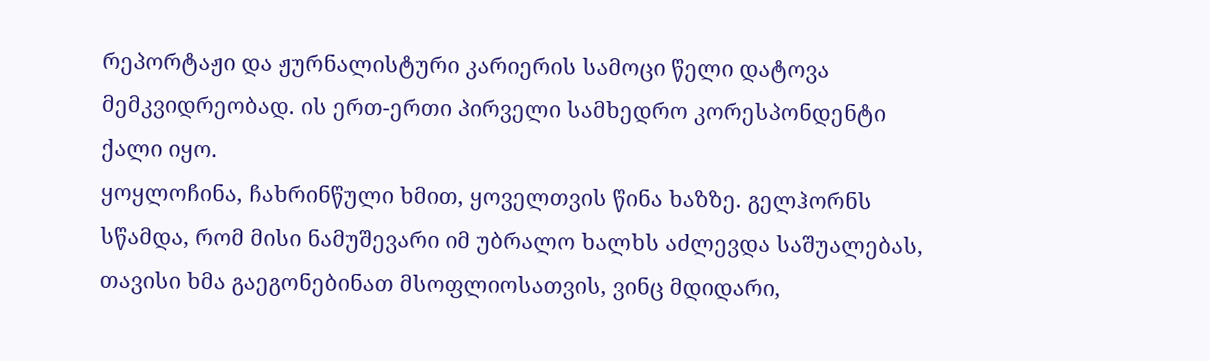რეპორტაჟი და ჟურნალისტური კარიერის სამოცი წელი დატოვა მემკვიდრეობად. ის ერთ-ერთი პირველი სამხედრო კორესპონდენტი ქალი იყო.
ყოყლოჩინა, ჩახრინწული ხმით, ყოველთვის წინა ხაზზე. გელჰორნს სწამდა, რომ მისი ნამუშევარი იმ უბრალო ხალხს აძლევდა საშუალებას, თავისი ხმა გაეგონებინათ მსოფლიოსათვის, ვინც მდიდარი,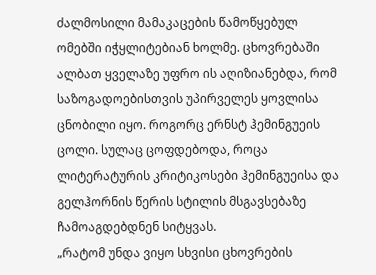ძალმოსილი მამაკაცების წამოწყებულ ომებში იჭყლიტებიან ხოლმე. ცხოვრებაში ალბათ ყველაზე უფრო ის აღიზიანებდა, რომ საზოგადოებისთვის უპირველეს ყოვლისა ცნობილი იყო. როგორც ერნსტ ჰემინგუეის ცოლი. სულაც ცოფდებოდა, როცა ლიტერატურის კრიტიკოსები ჰემინგუეისა და გელჰორნის წერის სტილის მსგავსებაზე ჩამოაგდებდნენ სიტყვას.
„რატომ უნდა ვიყო სხვისი ცხოვრების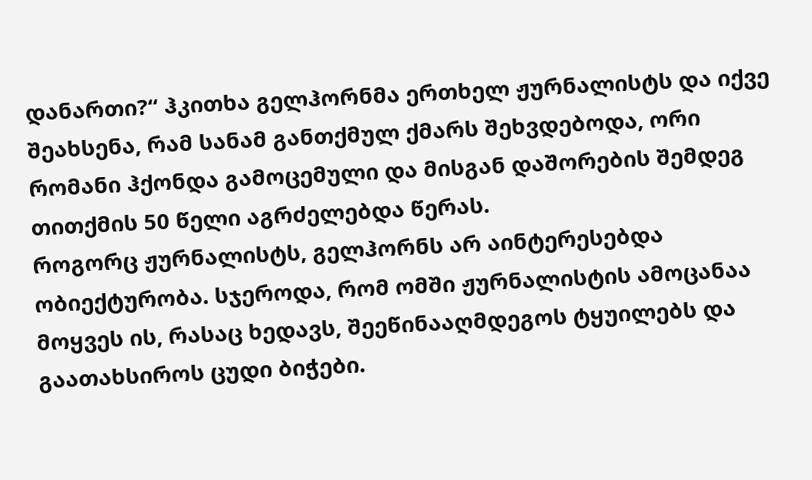დანართი?“ ჰკითხა გელჰორნმა ერთხელ ჟურნალისტს და იქვე შეახსენა, რამ სანამ განთქმულ ქმარს შეხვდებოდა, ორი რომანი ჰქონდა გამოცემული და მისგან დაშორების შემდეგ თითქმის 50 წელი აგრძელებდა წერას.
როგორც ჟურნალისტს, გელჰორნს არ აინტერესებდა ობიექტურობა. სჯეროდა, რომ ომში ჟურნალისტის ამოცანაა მოყვეს ის, რასაც ხედავს, შეეწინააღმდეგოს ტყუილებს და გაათახსიროს ცუდი ბიჭები.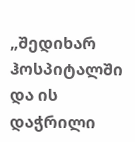„შედიხარ ჰოსპიტალში და ის დაჭრილი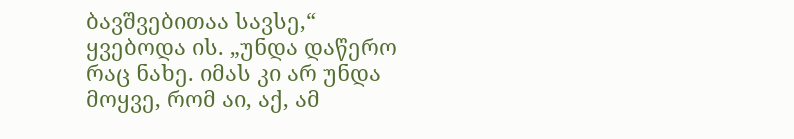ბავშვებითაა სავსე,“ ყვებოდა ის. „უნდა დაწერო რაც ნახე. იმას კი არ უნდა მოყვე, რომ აი, აქ, ამ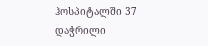ჰოსპიტალში 37 დაჭრილი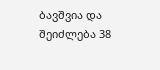ბავშვია და შეიძლება 38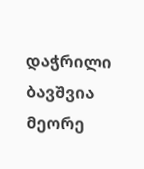დაჭრილი ბავშვია მეორე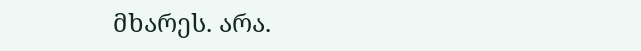მხარეს. არა.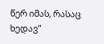წერ იმას, რასაც ხედავ“